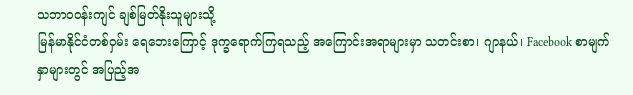သဘာဝဝန်းကျင် ချစ်မြတ်နိုးသူများသို့
မြန်မာနိုင်ငံတစ်ဝှမ်း ရေဘေးကြောင့် ဒုက္ခရောက်ကြရသည့် အကြောင်းအရာများမှာ သတင်းစာ၊ ဂျာနယ်၊ Facebook စာမျက်နှာများတွင် အပြည့်အ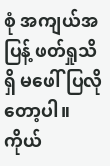စုံ အကျယ်အပြန့် ဖတ်ရှုသိရှိ မဖေါ်ပြလိုတော့ပါ။ ကိုယ်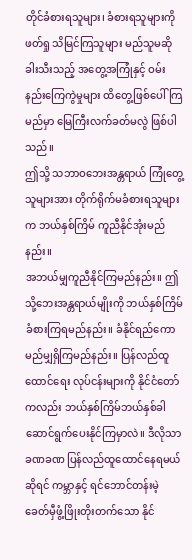တိုင်ခံစားရသူများ၊ ခံစားရသူများကိုဖတ်ရှု သိမြင်ကြသူများ မည်သူမဆို ခါးသီးသည့် အတွေ့အကြုံနှင့် ဝမ်းနည်းကြေကွဲမှုများ ထိတွေ့ဖြစ်ပေါ်ကြမည်မှာ မြေကြီးလက်ခတ်မလွဲ ဖြစ်ပါသည်။
ဤသို့ သဘာဝဘေးအန္တရာယ် ကြုံတွေ့သူများအား တိုက်ရိုက်မခံစားရသူများက ဘယ်နှစ်ကြိမ် ကူညီနိုင်အုံးမည်နည်း။
အဘယ်မျှကူညီနိုင်ကြမည်နည်း။ ဤသို့ဘေးအန္တရာယ်မျိုးကို ဘယ်နှစ်ကြိမ် ခံစားကြရမည်နည်း။ ခံနိုင်ရည်ကော မည်မျှရှိကြမည်နည်း။ ပြန်လည်ထူထောင်ရေး လုပ်ငန်းများကို နိုင်ငံတော်ကလည်း ဘယ်နှစ်ကြိမ်ဘယ်နှစ်ခါ ဆောင်ရွက်ပေးနိုင်ကြမှာလဲ။ ဒီလိုသာ ခဏခဏ ပြန်လည်ထူထောင်နေရမယ်ဆိုရင် ကမ္ဘာနှင့် ရင်ဘောင်တန်းမဲ့ ခေတ်မှီဖွံ့ဖြိုးတိုးတက်သော နိုင်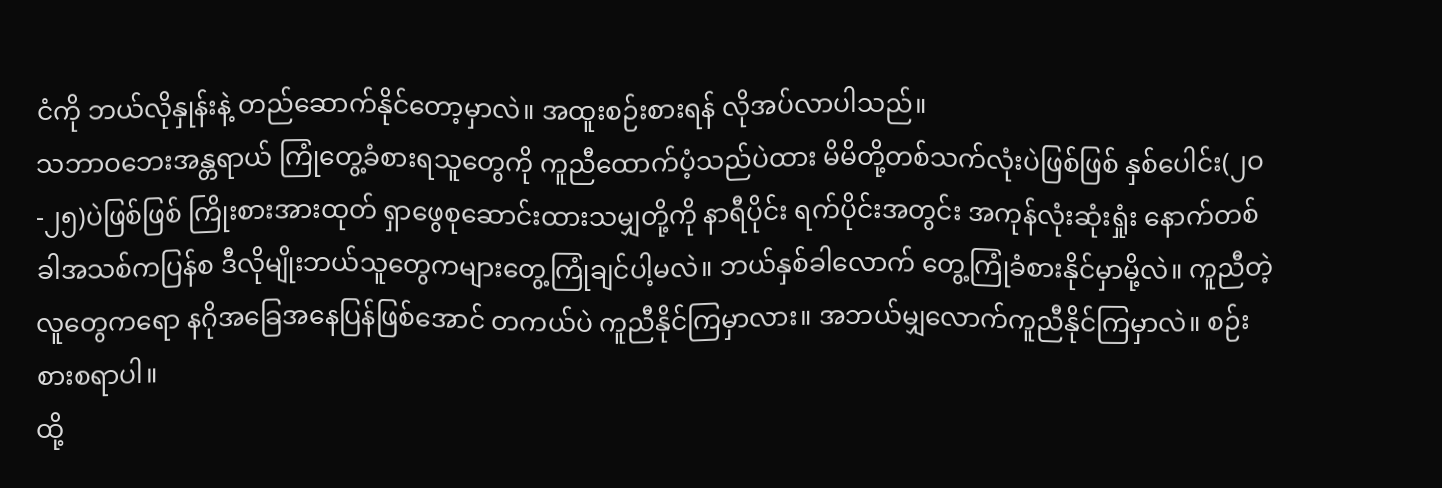ငံကို ဘယ်လိုနှုန်းနဲ့ တည်ဆောက်နိုင်တော့မှာလဲ။ အထူးစဉ်းစားရန် လိုအပ်လာပါသည်။
သဘာဝဘေးအန္တရာယ် ကြုံတွေ့ခံစားရသူတွေကို ကူညီထောက်ပံ့သည်ပဲထား မိမိတို့တစ်သက်လုံးပဲဖြစ်ဖြစ် နှစ်ပေါင်း(၂ဝ-၂၅)ပဲဖြစ်ဖြစ် ကြိုးစားအားထုတ် ရှာဖွေစုဆောင်းထားသမျှတို့ကို နာရီပိုင်း ရက်ပိုင်းအတွင်း အကုန်လုံးဆုံးရှုံး နောက်တစ်ခါအသစ်ကပြန်စ ဒီလိုမျိုးဘယ်သူတွေကများတွေ့ကြုံချင်ပါ့မလဲ။ ဘယ်နှစ်ခါလောက် တွေ့ကြုံခံစားနိုင်မှာမို့လဲ။ ကူညီတဲ့ လူတွေကရော နဂိုအခြေအနေပြန်ဖြစ်အောင် တကယ်ပဲ ကူညီနိုင်ကြမှာလား။ အဘယ်မျှလောက်ကူညီနိုင်ကြမှာလဲ။ စဉ်းစားစရာပါ။
ထို့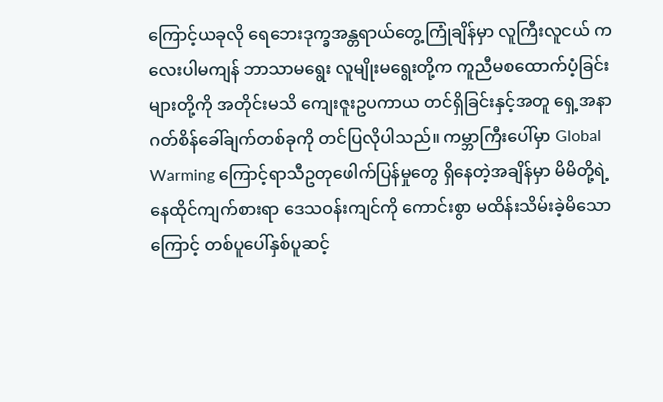ကြောင့်ယခုလို ရေဘေးဒုက္ခအန္တရာယ်တွေ့ကြုံချိန်မှာ လူကြီးလူငယ် ကလေးပါမကျန် ဘာသာမရွေး လူမျိုးမရွေးတို့က ကူညီမစထောက်ပံ့ခြင်းများတို့ကို အတိုင်းမသိ ကျေးဇူးဥပကာယ တင်ရှိခြင်းနှင့်အတူ ရှေ့အနာဂတ်စိန်ခေါ်ချက်တစ်ခုကို တင်ပြလိုပါသည်။ ကမ္ဘာကြီးပေါ်မှာ Global Warming ကြောင့်ရာသီဥတုဖေါက်ပြန်မှုတွေ ရှိနေတဲ့အချိန်မှာ မိမိတို့ရဲ့ နေထိုင်ကျက်စားရာ ဒေသဝန်းကျင်ကို ကောင်းစွာ မထိန်းသိမ်းခဲ့မိသောကြောင့် တစ်ပူပေါ်နှစ်ပူဆင့်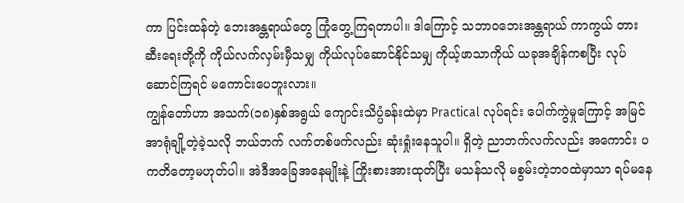ကာ ပြင်းထန်တဲ့ ဘေးအန္တရာယ်တွေ ကြုံတွေ့ကြရတာပါ။ ဒါကြောင့် သဘာဝဘေးအန္တရာယ် ကာကွယ် တားဆီးရေးတို့ကို ကိုယ်လက်လှမ်းမှီသမျှ ကိုယ်လုပ်ဆောင်နိုင်သမျှ ကိုယ့်ဖာသာကိုယ် ယခုအချိန်ကစပြီး လုပ်ဆောင်ကြရင် မကောင်းပေဘူးလား။
ကျွန်တော်ဟာ အသက်(၁၈)နှစ်အရွယ် ကျောင်းသိပ္ပံခန်းထဲမှာ Practical လုပ်ရင်း ပေါက်ကွဲမှုကြောင့် အမြင်အာရုံချို့တဲ့ခဲ့သလို ဘယ်ဘက် လက်တစ်ဖက်လည်း ဆုံးရှုံးနေသူပါ။ ရှိတဲ့ ညာဘက်လက်လည်း အကောင်း ပကတိတော့မဟုတ်ပါ။ အဲဒီအခြေအနေမျိုးနဲ့ ကြိုးစားအားထုတ်ပြီး မသန်သလို မစွမ်းတဲ့ဘဝထဲမှာသာ ရပ်မနေ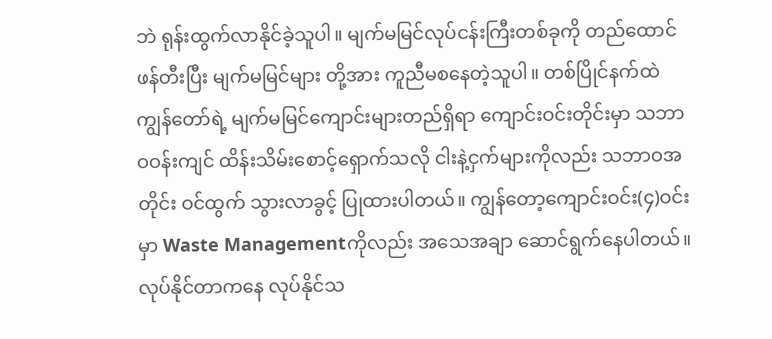ဘဲ ရုန်းထွက်လာနိုင်ခဲ့သူပါ။ မျက်မမြင်လုပ်ငန်းကြီးတစ်ခုကို တည်ထောင်ဖန်တီးပြီး မျက်မမြင်များ တို့အား ကူညီမစနေတဲ့သူပါ။ တစ်ပြိုင်နက်ထဲ ကျွန်တော်ရဲ့ မျက်မမြင်ကျောင်းများတည်ရှိရာ ကျောင်းဝင်းတိုင်းမှာ သဘာဝဝန်းကျင် ထိန်းသိမ်းစောင့်ရှောက်သလို ငါးနဲ့ငှက်များကိုလည်း သဘာဝအတိုင်း ဝင်ထွက် သွားလာခွင့် ပြုထားပါတယ်။ ကျွန်တော့ကျောင်းဝင်း(၄)ဝင်းမှာ Waste Managementကိုလည်း အသေအချာ ဆောင်ရွက်နေပါတယ်။ လုပ်နိုင်တာကနေ လုပ်နိုင်သ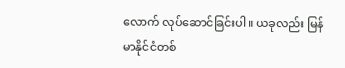လောက် လုပ်ဆောင်ခြင်းပါ။ ယခုလည်း မြန်မာနိုင်ငံတစ်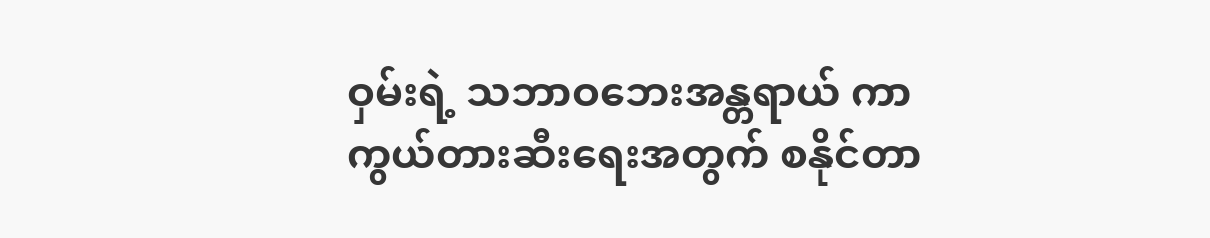ဝှမ်းရဲ့ သဘာဝဘေးအန္တရာယ် ကာကွယ်တားဆီးရေးအတွက် စနိုင်တာ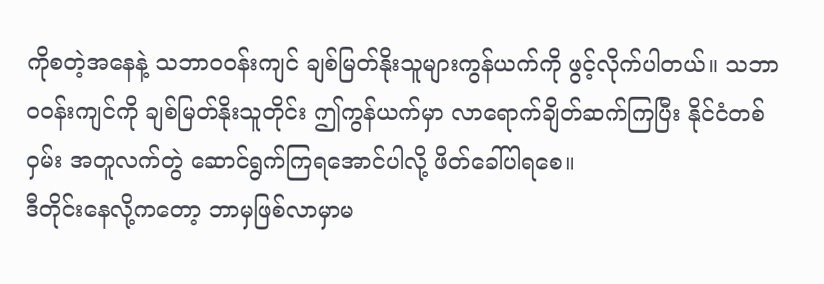ကိုစတဲ့အနေနဲ့ သဘာဝဝန်းကျင် ချစ်မြတ်နိုးသူများကွန်ယက်ကို ဖွင့်လိုက်ပါတယ်။ သဘာဝဝန်းကျင်ကို ချစ်မြတ်နိုးသူတိုင်း ဤကွန်ယက်မှာ လာရောက်ချိတ်ဆက်ကြပြီး နိုင်ငံတစ်ဝှမ်း အတူလက်တွဲ ဆောင်ရွက်ကြရအောင်ပါလို့ ဖိတ်ခေါ်ပါရစေ။
ဒီတိုင်းနေလို့ကတော့ ဘာမှဖြစ်လာမှာမ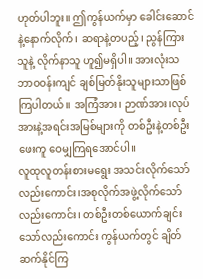ဟုတ်ပါဘူး။ ဤကွန်ယက်မှာ ခေါင်းဆောင်နဲ့နောက်လိုက်၊ ဆရာနဲ့တပည့်၊ ညွန်ကြားသူနဲ့ လိုက်နာသူ ဟူ၍မရှိပါ။ အားလုံးသဘာဝဝန်းကျင် ချစ်မြတ်နိုးသူများသာဖြစ်ကြပါတယ်။ အကြံအား၊ ဉာဏ်အား၊လုပ်အားနဲ့အရင်းအမြစ်များကို တစ်ဦးနဲ့တစ်ဦး ဖေးကူ ဝေမျှကြရအောင်ပါ။
လူထုလူတန်းစားမရွေး အသင်းလိုက်သော်လည်းကောင်း၊အစုလိုက်အဖွဲ့လိုက်သော်လည်းကောင်း၊ တစ်ဦးတစ်ယောက်ချင်း သော်လည်းကောင်း ကွန်ယက်တွင် ချိတ်ဆက်နိုင်ကြ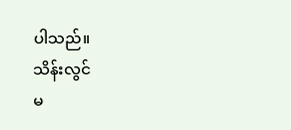ပါသည်။
သိန်းလွင်
မ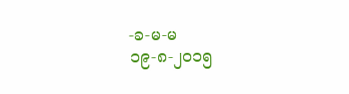-ခ-မ-မ
၁၉-၈-၂ဝ၁၅